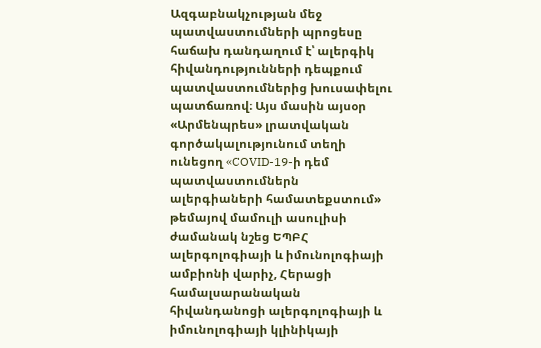Ազգաբնակչության մեջ պատվաստումների պրոցեսը հաճախ դանդաղում է՝ ալերգիկ հիվանդությունների դեպքում պատվաստումներից խուսափելու պատճառով։ Այս մասին այսօր «Արմենպրես» լրատվական գործակալությունում տեղի ունեցող «COVID-19-ի դեմ պատվաստումներն ալերգիաների համատեքստում» թեմայով մամուլի ասուլիսի ժամանակ նշեց ԵՊԲՀ ալերգոլոգիայի և իմունոլոգիայի ամբիոնի վարիչ, Հերացի համալսարանական հիվանդանոցի ալերգոլոգիայի և իմունոլոգիայի կլինիկայի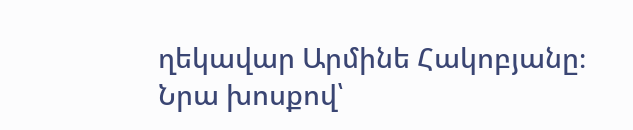ղեկավար Արմինե Հակոբյանը։
Նրա խոսքով՝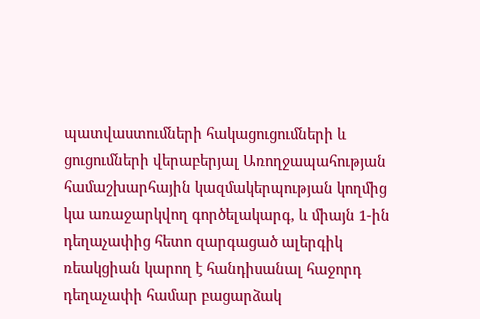պատվաստումների հակացուցումների և ցուցումների վերաբերյալ Առողջապահության համաշխարհային կազմակերպության կողմից կա առաջարկվող գործելակարգ, և միայն 1-ին դեղաչափից հետո զարգացած ալերգիկ ռեակցիան կարող է հանդիսանալ հաջորդ դեղաչափի համար բացարձակ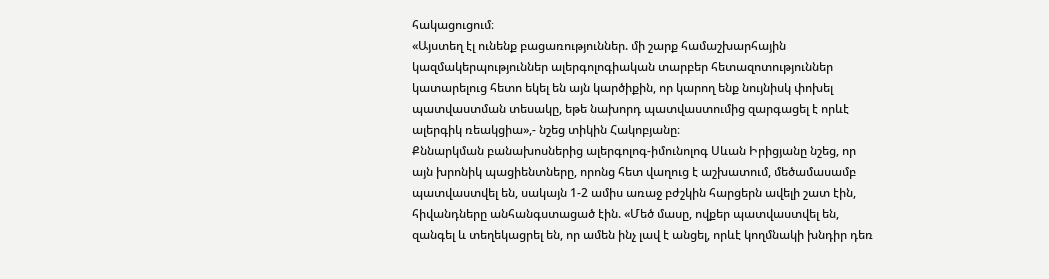հակացուցում։
«Այստեղ էլ ունենք բացառություններ. մի շարք համաշխարհային կազմակերպություններ ալերգոլոգիական տարբեր հետազոտություններ կատարելուց հետո եկել են այն կարծիքին, որ կարող ենք նույնիսկ փոխել պատվաստման տեսակը, եթե նախորդ պատվաստումից զարգացել է որևէ ալերգիկ ռեակցիա»,- նշեց տիկին Հակոբյանը։
Քննարկման բանախոսներից ալերգոլոգ-իմունոլոգ Սևան Իրիցյանը նշեց, որ այն խրոնիկ պացիենտները, որոնց հետ վաղուց է աշխատում, մեծամասամբ պատվաստվել են, սակայն 1-2 ամիս առաջ բժշկին հարցերն ավելի շատ էին, հիվանդները անհանգստացած էին. «Մեծ մասը, ովքեր պատվաստվել են, զանգել և տեղեկացրել են, որ ամեն ինչ լավ է անցել, որևէ կողմնակի խնդիր դեռ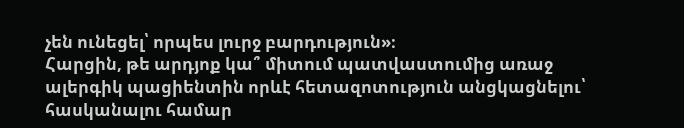չեն ունեցել՝ որպես լուրջ բարդություն»։
Հարցին, թե արդյոք կա՞ միտում պատվաստումից առաջ ալերգիկ պացիենտին որևէ հետազոտություն անցկացնելու՝ հասկանալու համար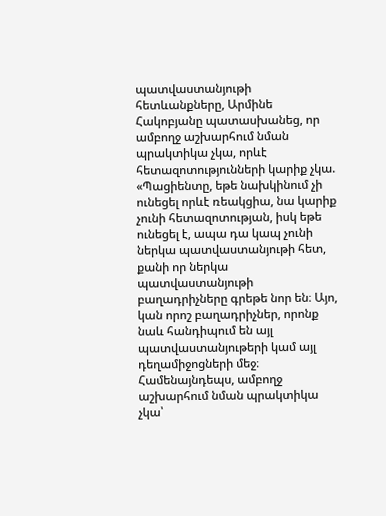պատվաստանյութի հետևանքները, Արմինե Հակոբյանը պատասխանեց, որ ամբողջ աշխարհում նման պրակտիկա չկա, որևէ հետազոտությունների կարիք չկա. «Պացիենտը, եթե նախկինում չի ունեցել որևէ ռեակցիա, նա կարիք չունի հետազոտության, իսկ եթե ունեցել է, ապա դա կապ չունի ներկա պատվաստանյութի հետ, քանի որ ներկա պատվաստանյութի բաղադրիչները գրեթե նոր են։ Այո, կան որոշ բաղադրիչներ, որոնք նաև հանդիպում են այլ պատվաստանյութերի կամ այլ դեղամիջոցների մեջ։ Համենայնդեպս, ամբողջ աշխարհում նման պրակտիկա չկա՝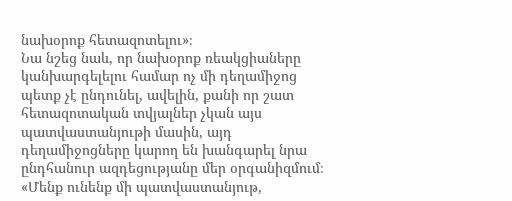նախօրոք հետազոտելու»։
Նա նշեց նաև, որ նախօրոք ռեակցիաները կանխարգելելու համար ոչ մի դեղամիջոց պետք չէ ընդունել, ավելին, քանի որ շատ հետազոտական տվյալներ չկան այս պատվաստանյութի մասին, այդ դեղամիջոցները կարող են խանգարել նրա ընդհանուր ազդեցությանը մեր օրգանիզմում։
«Մենք ունենք մի պատվաստանյութ,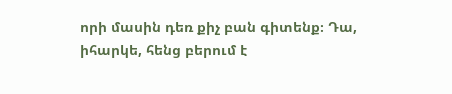որի մասին դեռ քիչ բան գիտենք։ Դա, իհարկե, հենց բերում է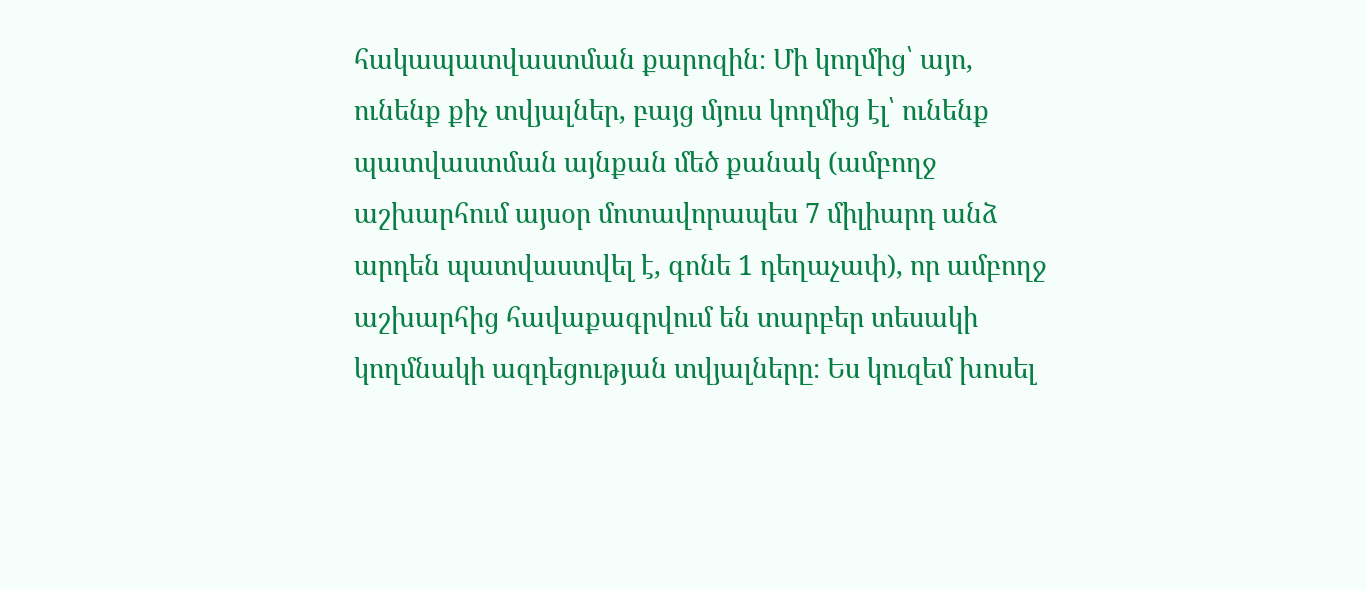հակապատվաստման քարոզին։ Մի կողմից՝ այո, ունենք քիչ տվյալներ, բայց մյուս կողմից էլ՝ ունենք պատվաստման այնքան մեծ քանակ (ամբողջ աշխարհում այսօր մոտավորապես 7 միլիարդ անձ արդեն պատվաստվել է, գոնե 1 դեղաչափ), որ ամբողջ աշխարհից հավաքագրվում են տարբեր տեսակի կողմնակի ազդեցության տվյալները։ Ես կուզեմ խոսել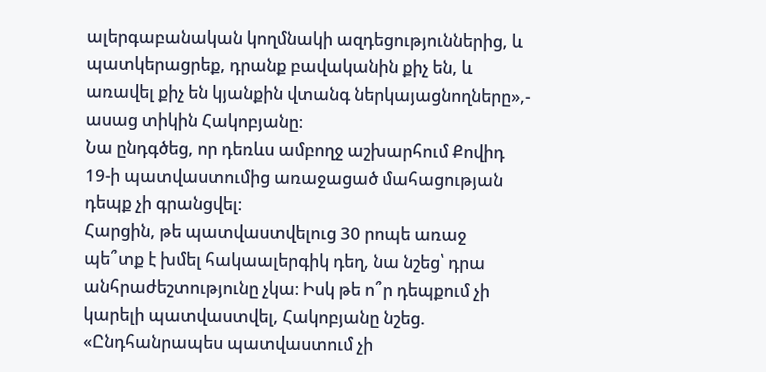ալերգաբանական կողմնակի ազդեցություններից, և պատկերացրեք, դրանք բավականին քիչ են, և առավել քիչ են կյանքին վտանգ ներկայացնողները»,- ասաց տիկին Հակոբյանը։
Նա ընդգծեց, որ դեռևս ամբողջ աշխարհում Քովիդ 19-ի պատվաստումից առաջացած մահացության դեպք չի գրանցվել։
Հարցին, թե պատվաստվելուց 30 րոպե առաջ պե՞տք է խմել հակաալերգիկ դեղ, նա նշեց՝ դրա անհրաժեշտությունը չկա։ Իսկ թե ո՞ր դեպքում չի կարելի պատվաստվել, Հակոբյանը նշեց. «Ընդհանրապես պատվաստում չի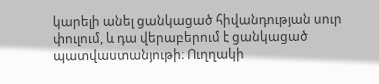կարելի անել ցանկացած հիվանդության սուր փուլում, և դա վերաբերում է ցանկացած պատվաստանյութի։ Ուղղակի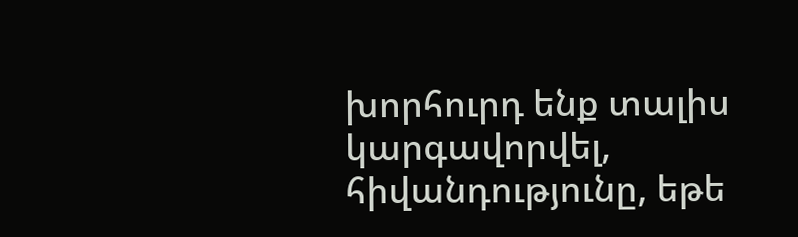խորհուրդ ենք տալիս կարգավորվել, հիվանդությունը, եթե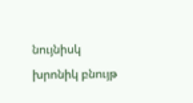նույնիսկ խրոնիկ բնույթ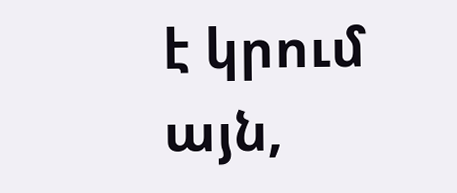է կրում այն,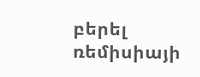բերել ռեմիսիայի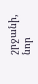շրջանի, նոր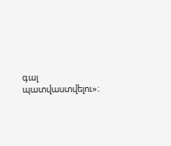գալ պատվաստվելու»։